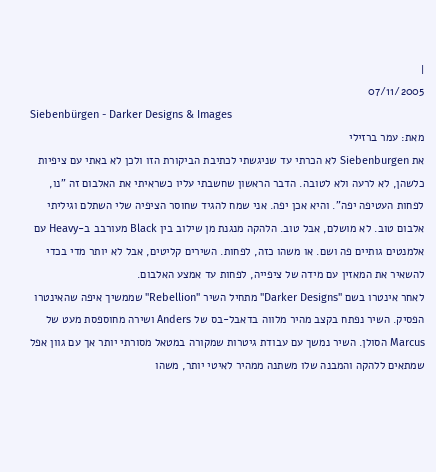|
07/11/2005
Siebenbürgen - Darker Designs & Images
מאת: עמר ברזילי
את Siebenburgen לא הכרתי עד שניגשתי לכתיבת הביקורת הזו ולכן לא באתי עם ציפיות כלשהן, לא לרעה ולא לטובה. הדבר הראשון שחשבתי עליו כשראיתי את האלבום זה "נו, לפחות העטיפה יפה". והיא אכן יפה. אני שמח להגיד שחוסר הציפיה שלי השתלם וגיליתי אלבום טוב. לא מושלם, אבל טוב. הלהקה מנגנת מן שילוב בין Black מעורבב ב-Heavy עם אלמנטים גותיים פה ושם. או משהו כזה, לפחות. השירים קליטים, אבל לא יותר מדי בכדי להשאיר את המאזין עם מידה של ציפייה, לפחות עד אמצע האלבום.
לאחר אינטרו בשם "Darker Designs" מתחיל השיר "Rebellion" שממשיך איפה שהאינטרו הפסיק. השיר נפתח בקצב מהיר מלווה בדאבל-בס של Anders ושירה מחוספסת מעט של Marcus הסולן. השיר נמשך עם עבודת גיטרות שמקורה במטאל מסורתי יותר אך עם גוון אפל שמתאים ללהקה והמבנה שלו משתנה ממהיר לאיטי יותר, משהו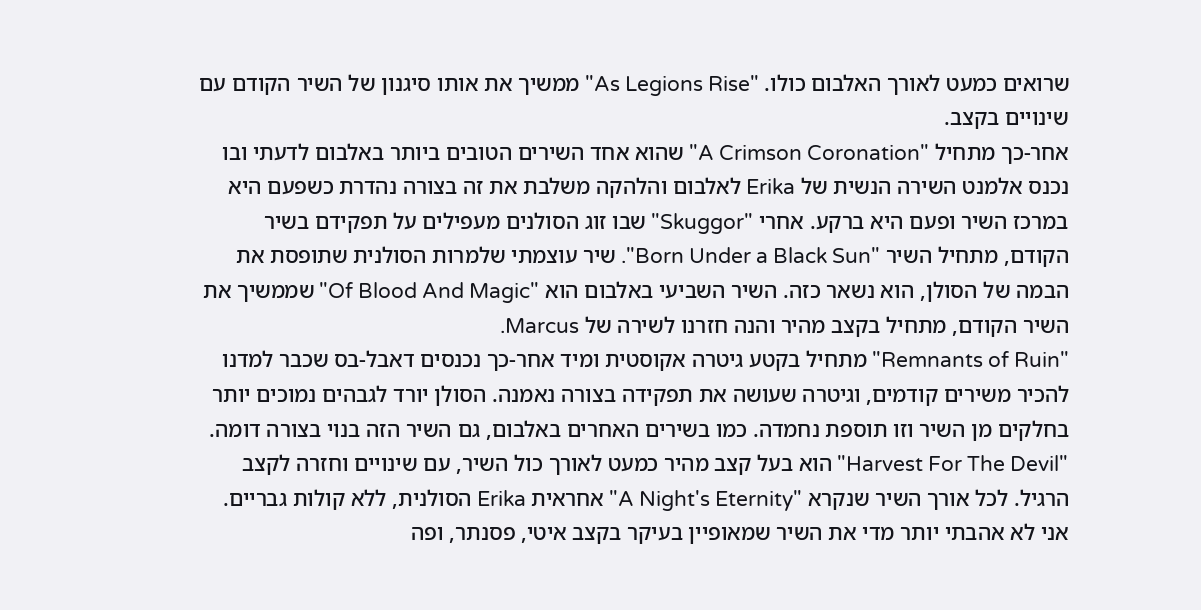שרואים כמעט לאורך האלבום כולו. "As Legions Rise" ממשיך את אותו סיגנון של השיר הקודם עם שינויים בקצב.
אחר-כך מתחיל "A Crimson Coronation" שהוא אחד השירים הטובים ביותר באלבום לדעתי ובו נכנס אלמנט השירה הנשית של Erika לאלבום והלהקה משלבת את זה בצורה נהדרת כשפעם היא במרכז השיר ופעם היא ברקע. אחרי "Skuggor" שבו זוג הסולנים מעפילים על תפקידם בשיר הקודם, מתחיל השיר "Born Under a Black Sun". שיר עוצמתי שלמרות הסולנית שתופסת את הבמה של הסולן, הוא נשאר כזה. השיר השביעי באלבום הוא "Of Blood And Magic" שממשיך את השיר הקודם, מתחיל בקצב מהיר והנה חזרנו לשירה של Marcus.
"Remnants of Ruin" מתחיל בקטע גיטרה אקוסטית ומיד אחר-כך נכנסים דאבל-בס שכבר למדנו להכיר משירים קודמים, וגיטרה שעושה את תפקידה בצורה נאמנה. הסולן יורד לגבהים נמוכים יותר בחלקים מן השיר וזו תוספת נחמדה. כמו בשירים האחרים באלבום, גם השיר הזה בנוי בצורה דומה. "Harvest For The Devil" הוא בעל קצב מהיר כמעט לאורך כול השיר, עם שינויים וחזרה לקצב הרגיל. לכל אורך השיר שנקרא "A Night's Eternity" אחראית Erika הסולנית, ללא קולות גבריים. אני לא אהבתי יותר מדי את השיר שמאופיין בעיקר בקצב איטי, פסנתר, ופה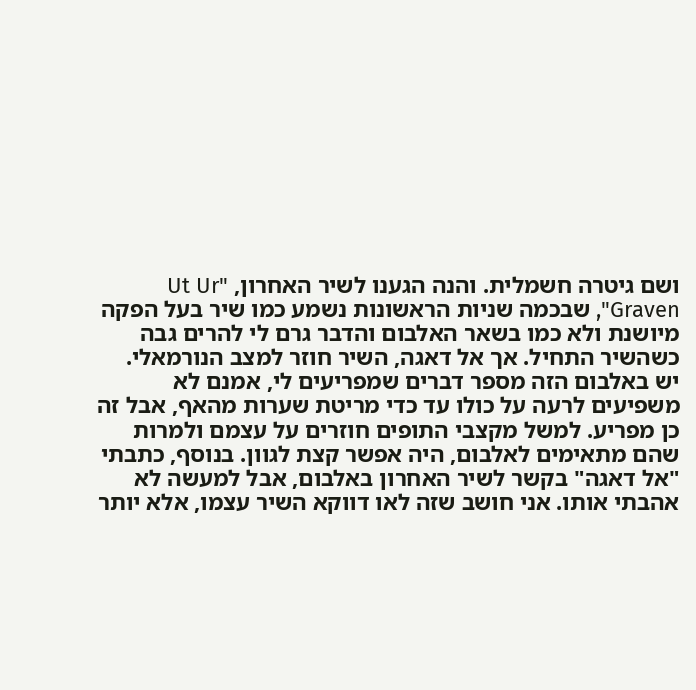ושם גיטרה חשמלית. והנה הגענו לשיר האחרון, "Ut Ur Graven", שבכמה שניות הראשונות נשמע כמו שיר בעל הפקה מיושנת ולא כמו בשאר האלבום והדבר גרם לי להרים גבה כשהשיר התחיל. אך אל דאגה, השיר חוזר למצב הנורמאלי.
יש באלבום הזה מספר דברים שמפריעים לי, אמנם לא משפיעים לרעה על כולו עד כדי מריטת שערות מהאף, אבל זה כן מפריע. למשל מקצבי התופים חוזרים על עצמם ולמרות שהם מתאימים לאלבום, היה אפשר קצת לגוון. בנוסף, כתבתי "אל דאגה" בקשר לשיר האחרון באלבום, אבל למעשה לא אהבתי אותו. אני חושב שזה לאו דווקא השיר עצמו, אלא יותר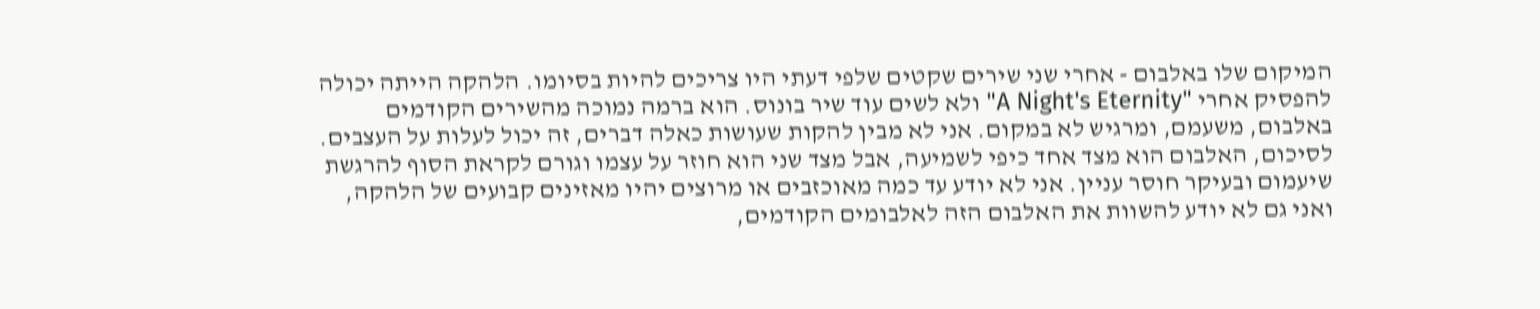המיקום שלו באלבום - אחרי שני שירים שקטים שלפי דעתי היו צריכים להיות בסיומו. הלהקה הייתה יכולה להפסיק אחרי "A Night's Eternity" ולא לשים עוד שיר בונוס. הוא ברמה נמוכה מהשירים הקודמים באלבום, משעמם, ומרגיש לא במקום. אני לא מבין להקות שעושות כאלה דברים, זה יכול לעלות על העצבים.
לסיכום, האלבום הוא מצד אחד כיפי לשמיעה, אבל מצד שני הוא חוזר על עצמו וגורם לקראת הסוף להרגשת שיעמום ובעיקר חוסר עניין. אני לא יודע עד כמה מאוכזבים או מרוצים יהיו מאזינים קבועים של הלהקה, ואני גם לא יודע להשוות את האלבום הזה לאלבומים הקודמים,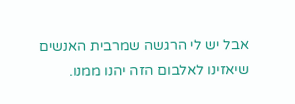אבל יש לי הרגשה שמרבית האנשים שיאזינו לאלבום הזה יהנו ממנו.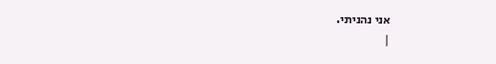אני נהניתי.
|